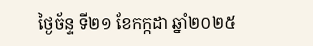ថ្ងៃច័ន្ទ ទី២១ ខែកក្កដា ឆ្នាំ២០២៥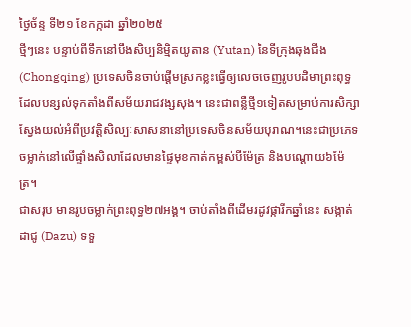ថ្ងៃច័ន្ទ ទី២១ ខែកក្កដា ឆ្នាំ២០២៥
ថ្មីៗនេះ បន្ទាប់ពីទឹកនៅបឹងសិប្បនិម្មិតយូតាន (Yutan) នៃទីក្រុងឆុងជីង (Chongqing) ប្រទេសចិនចាប់ផ្ដើមស្រកខ្លះធ្វើឲ្យលេចចេញរូបបដិមាព្រះពុទ្ធដែលបន្សល់ទុកតាំងពីសម័យរាជវង្សសុង។ នេះជាពន្លឺថ្មី១ទៀតសម្រាប់ការសិក្សាស្វែងយល់អំពីប្រវត្តិសិល្បៈសាសនានៅប្រទេសចិនសម័យបុរាណ។នេះជាប្រភេទចម្លាក់នៅលើផ្ទាំងសិលាដែលមានផ្ទៃមុខកាត់កម្ពស់បីម៉ែត្រ និងបណ្ដោយ៦ម៉ែត្រ។
ជាសរុប មានរូបចម្លាក់ព្រះពុទ្ធ២៧អង្គ។ ចាប់តាំងពីដើមរដូវផ្ការីកឆ្នាំនេះ សង្កាត់ដាជូ (Dazu) ទទួ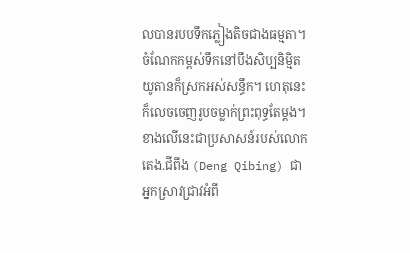លបានរបបទឹកភ្លៀងតិចជាងធម្មតា។ ចំណែកកម្ពស់ទឹកនៅបឹងសិប្បនិម្មិតយូតានក៏ស្រកអស់សន្ធឹក។ ហេតុនេះ ក៏លេចចេញរូបចម្លាក់ព្រះពុទ្ធតែម្ដង។ ខាងលើនេះជាប្រសាសន៍របស់លោកតេង.ជីពីង (Deng Qibing) ជាអ្នកស្រាវជ្រាវអំពី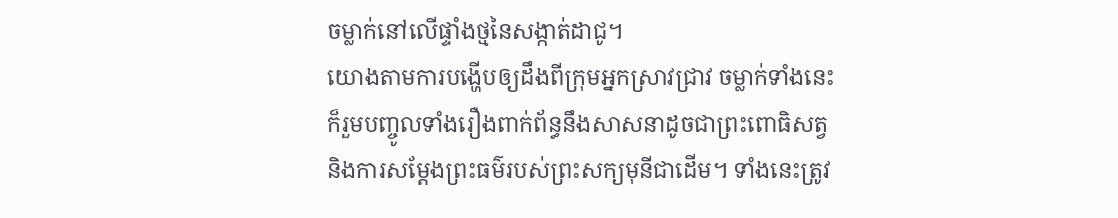ចម្លាក់នៅលើផ្ទាំងថ្មនៃសង្កាត់ដាជូ។
យោងតាមការបង្ហើបឲ្យដឹងពីក្រុមអ្នកស្រាវជ្រាវ ចម្លាក់ទាំងនេះក៏រួមបញ្ចូលទាំងរឿងពាក់ព័ន្ធនឹងសាសនាដូចជាព្រះពោធិសត្វ និងការសម្ដែងព្រះធម៌របស់ព្រះសក្យមុនីជាដើម។ ទាំងនេះត្រូវ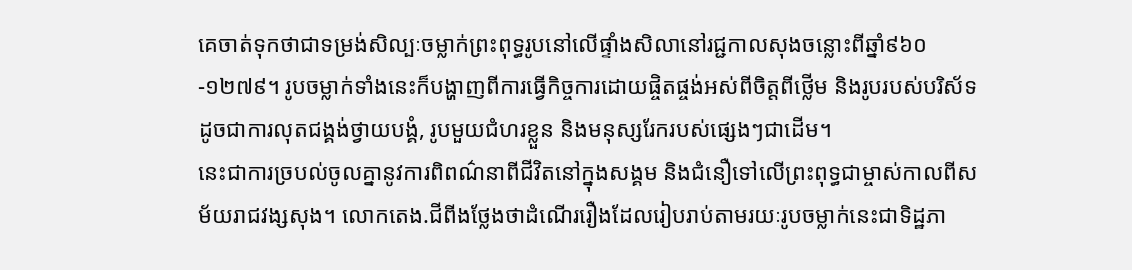គេចាត់ទុកថាជាទម្រង់សិល្បៈចម្លាក់ព្រះពុទ្ធរូបនៅលើផ្ទាំងសិលានៅរជ្ជកាលសុងចន្លោះពីឆ្នាំ៩៦០-១២៧៩។ រូបចម្លាក់ទាំងនេះក៏បង្ហាញពីការធ្វើកិច្ចការដោយផ្ចិតផ្ចង់អស់ពីចិត្តពីថ្លើម និងរូបរបស់បរិស័ទដូចជាការលុតជង្គង់ថ្វាយបង្គំ, រូបមួយជំហរខ្លួន និងមនុស្សរែករបស់ផ្សេងៗជាដើម។
នេះជាការច្របល់ចូលគ្នានូវការពិពណ៌នាពីជីវិតនៅក្នុងសង្គម និងជំនឿទៅលើព្រះពុទ្ធជាម្ចាស់កាលពីសម័យរាជវង្សសុង។ លោកតេង.ជីពីងថ្លែងថាដំណើររឿងដែលរៀបរាប់តាមរយៈរូបចម្លាក់នេះជាទិដ្ឋភា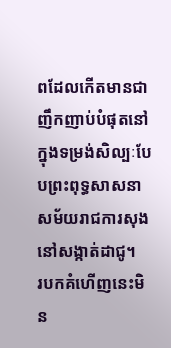ពដែលកើតមានជាញឹកញាប់បំផុតនៅក្នុងទម្រង់សិល្បៈបែបព្រះពុទ្ធសាសនាសម័យរាជការសុងនៅសង្កាត់ដាជូ។
របកគំហើញនេះមិន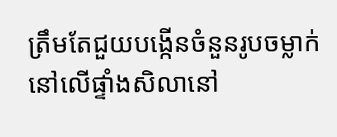ត្រឹមតែជួយបង្កើនចំនួនរូបចម្លាក់នៅលើផ្ទាំងសិលានៅ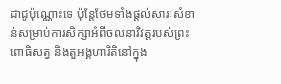ដាជូប៉ុណ្ណោះទេ ប៉ុន្តែថែមទាំងផ្ដល់សារៈសំខាន់សម្រាប់ការសិក្សាអំពីចលនាវិវត្តរបស់ព្រះពោធិសត្វ និងតួអង្គហារិតិនៅក្នុង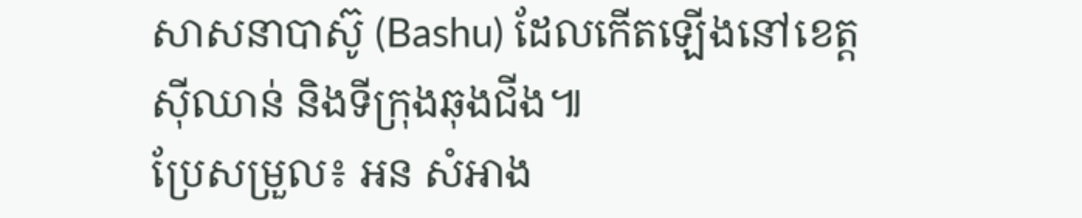សាសនាបាស៊ូ (Bashu) ដែលកើតឡើងនៅខេត្តស៊ីឈាន់ និងទីក្រុងឆុងជីង៕
ប្រែសម្រួល៖ អន សំអាង